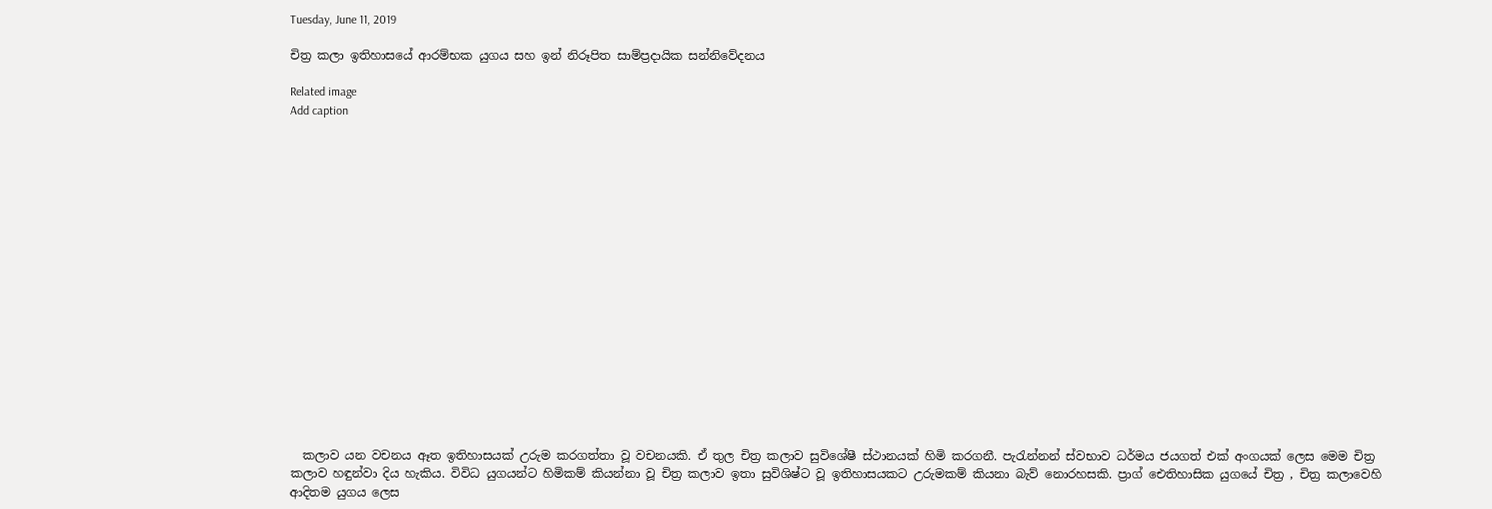Tuesday, June 11, 2019

චිත්‍ර කලා ඉතිහාසයේ ආරම්භක යුගය සහ ඉන් නිරූපිත සාම්ප්‍රදායික සන්නිවේදනය

Related image
Add caption


















  කලාව යන වචනය ඈත ඉතිහාසයක් උරුම කරගත්තා වූ වචනයකි. ඒ තුල චිත්‍ර කලාව සුවිශේෂී ස්ථානයක් හිමි කරගනී. පැරැන්නන් ස්වභාව ධර්මය ජයගත් එක් අංගයක් ලෙස මෙම චිත්‍ර කලාව හඳුන්වා දිය හැකිය. විවිධ යුගයන්ට හිමිකම් කියන්නා වූ චිත්‍ර කලාව ඉතා සුවිශිෂ්ට වූ ඉතිහාසයකට උරුමකම් කියනා බැව් නොරහසකි. ප්‍රාග් ඓතිහාසික යුගයේ චිත්‍ර , චිත්‍ර කලාවෙහි ආදිතම යුගය ලෙස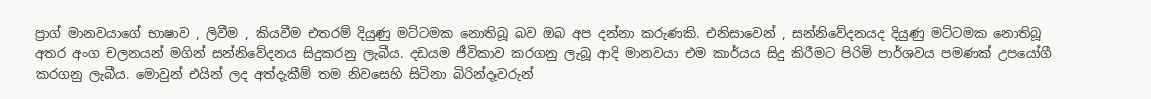ප්‍රාග් මානවයාගේ භාෂාව , ලිවීම , කියවීම එතරම් දියුණු මට්ටමක නොතිබූ බව ඔබ අප දන්නා කරුණකි. එනිසාවෙන් , සන්නිවේදනයද දියුණු මට්ටමක නොතිබූ අතර අංග චලනයන් මගින් සන්නිවේදනය සිදුකරනු ලැබීය. දඩයම ජීවිකාව කරගනු ලැබූ ආදි මානවයා එම කාර්යය සිදු කිරීමට පිරිමි පාර්ශවය පමණක් උපයෝගී කරගනු ලැබීය. මොවුන් එයින් ලද අත්දැකීම් තම නිවසෙහි සිටිනා බිරින්දෑවරුන්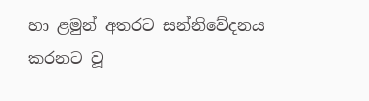හා ළමුන් අතරට සන්නිවේදනය කරනට වූ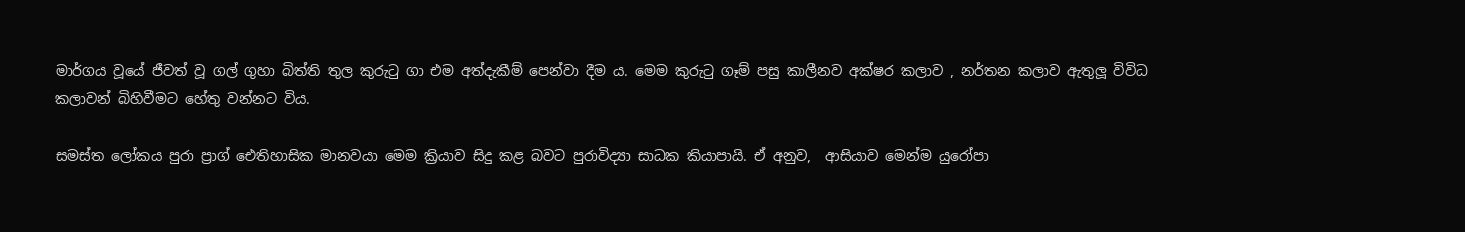මාර්ගය වූයේ ජීවත් වූ ගල් ගුහා බිත්ති තුල කුරුටු ගා එම අත්දැකීම් පෙන්වා දීම ය. මෙම කුරුටු ගෑම් පසු කාලීනව අක්ෂර කලාව , නර්තන කලාව ඇතුලූ විවිධ කලාවන් බිහිවීමට හේතු වන්නට විය.

සමස්ත ලෝකය පුරා ප්‍රාග් ඓතිහාසික මානවයා මෙම ක්‍රියාව සිදු කළ බවට පුරාවිද්‍යා සාධක කියාපායි. ඒ අනුව,  ආසියාව මෙන්ම යුරෝපා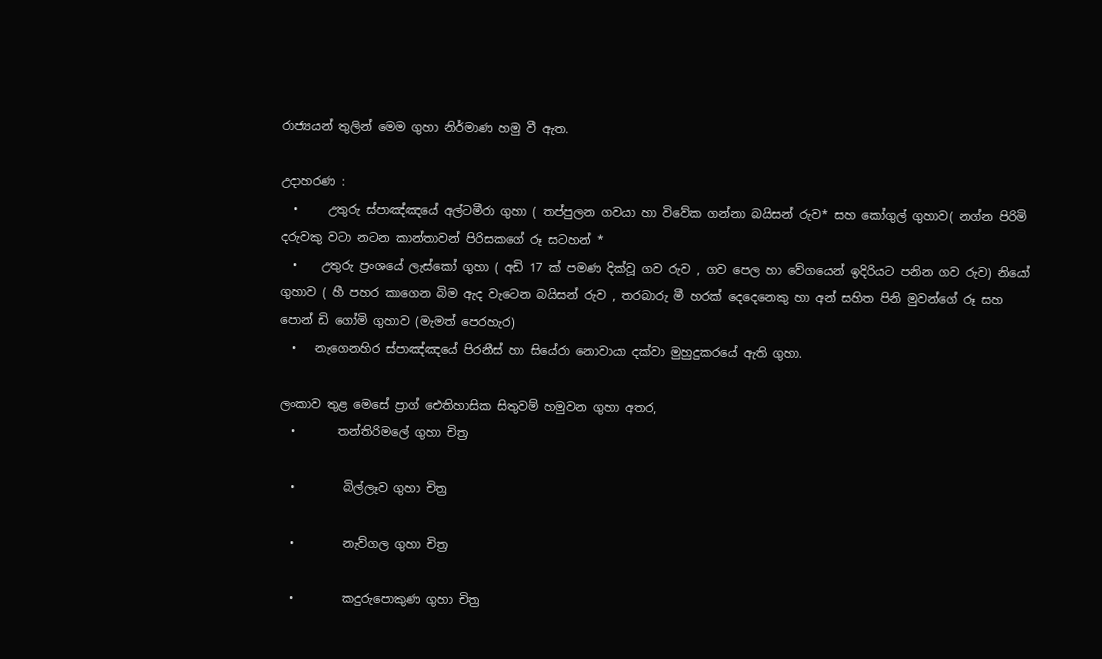රාජ්‍යයන් තුලින් මෙම ගුහා නිර්මාණ හමු වී ඇත.

උදාහරණ :
  •     උතුරු ස්පාඤ්ඤයේ අල්ටමීරා ගුහා ( තප්පුලන ගවයා හා විවේක ගන්නා බයිසන් රුව* සහ කෝගුල් ගුහාව( නග්න පිරිමි දරුවකු වටා නටන කාන්තාවන් පිරිසකගේ රූ සටහන් *
  •    උතුරු ප්‍රංශයේ ලැස්කෝ ගුහා ( අඩි 17 ක් පමණ දික්වූ ගව රුව , ගව පෙල හා වේගයෙන් ඉදිරියට පනින ගව රුව) නියෝ ගුහාව ( හී පහර කාගෙන බිම ඇද වැටෙන බයිසන් රුව , තරබාරු මී හරක් දෙදෙනෙකු හා අන් සහිත පිනි මුවන්ගේ රූ සහ පොන් ඩි ගෝමි ගුහාව (මැමත් පෙරහැර)
  •   නැගෙනහිර ස්පාඤ්ඤයේ පිරනීස් හා සියේරා නොවායා දක්වා මුහුදුකරයේ ඇති ගුහා.

ලංකාව තුළ මෙසේ ප්‍රාග් ඓතිහාසික සිතුවම් හමුවන ගුහා අතර,
  •       තන්තිරිමලේ ගුහා චිත්‍ර

  •        බිල්ලෑව ගුහා චිත්‍ර

  •        නැව්ගල ගුහා චිත්‍ර

  •        කදුරුපොකුණ ගුහා චිත්‍ර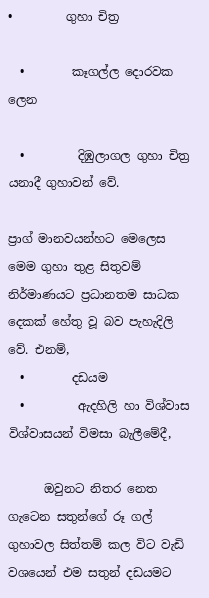•         ගුහා චිත්‍ර

  •        කෑගල්ල දොරවක ලෙන

  •         දිඹුලාගල ගුහා චිත්‍ර
යනාදී ගුහාවන් වේ.

ප්‍රාග් මානවයන්හට මෙලෙස මෙම ගුහා තුළ සිතුවම් නිර්මාණයට ප්‍රධානතම සාධක දෙකක් හේතු වූ බව පැහැදිලි වේ. එනම්,
  •        දඩයම
  •         ඇදහිලි හා විශ්වාස
විශ්වාසයන් විමසා බැලීමේදී,

      ඔවුනට නිතර නෙත ගැටෙන සතුන්ගේ රූ ගල් ගුහාවල සිත්තම් කල විට වැඩි වශයෙන් එම සතුන් දඩයමට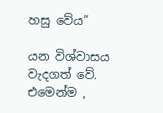හසු වේය”

යන විශ්වාසය වැදගත් වේ. එමෙන්ම ,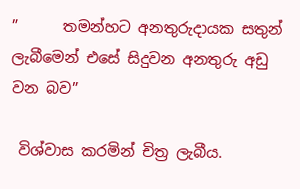”      තමන්හට අනතුරුදායක සතුන් ලැබීමෙන් එසේ සිදුවන අනතුරු අඩු වන බව”

 විශ්වාස කරමින් චිත්‍ර ලැබීය.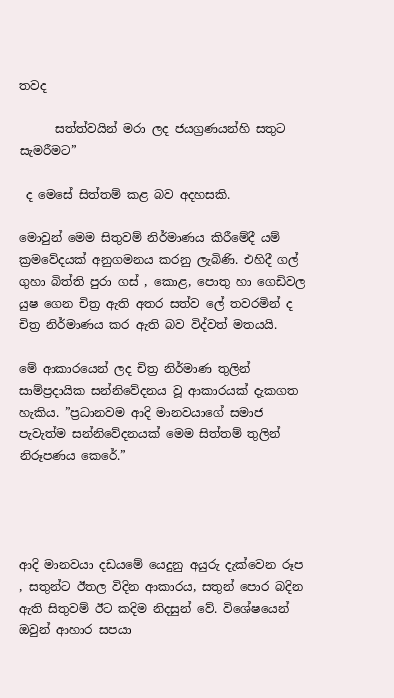තවද

      සත්ත්වයින් මරා ලද ජයග්‍රණයන්හි සතුට සැමරීමට”

 ද මෙසේ සිත්තම් කළ බව අදහසකි.

මොවුන් මෙම සිතුවම් නිර්මාණය කිරීමේදී යම් ක්‍රමවේදයක් අනුගමනය කරනු ලැබිණි. එහිදී ගල් ගුහා බිත්ති පුරා ගස් , කොළ, පොතු හා ගෙඩිවල යුෂ ගෙන චිත්‍ර ඇති අතර සත්ව ලේ තවරමින් ද චිත්‍ර නිර්මාණය කර ඇති බව විද්වත් මතයයි.

මේ ආකාරයෙන් ලද චිත්‍ර නිර්මාණ තුලින් සාම්ප්‍රදායික සන්නිවේදනය වූ ආකාරයක් දැකගත හැකිය. ”ප්‍රධානවම ආදි මානවයාගේ සමාජ පැවැත්ම සන්නිවේදනයක් මෙම සිත්තම් තුලින් නිරූපණය කෙරේ.”




ආදි මානවයා දඩයමේ යෙදුනු අයුරු දැක්වෙන රූප , සතුන්ට ඊතල විදින ආකාරය, සතුන් පොර බදින ඇති සිතුවම් ඊට කදිම නිදසුන් වේ. විශේෂයෙන් ඔවුන් ආහාර සපයා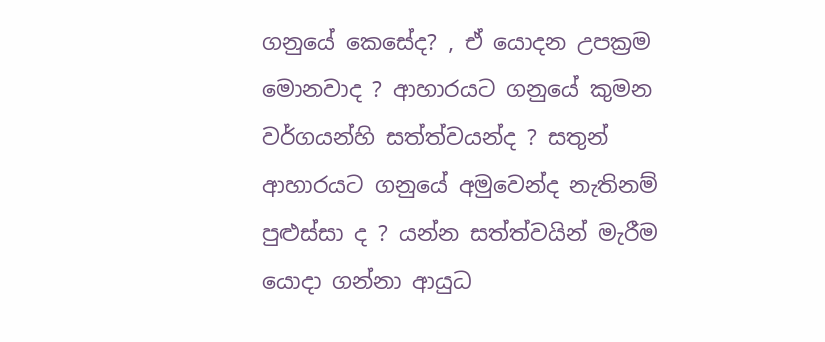ගනුයේ කෙසේද? , ඒ යොදන උපක්‍රම මොනවාද ? ආහාරයට ගනුයේ කුමන වර්ගයන්හි සත්ත්වයන්ද ? සතුන් ආහාරයට ගනුයේ අමුවෙන්ද නැතිනම් පුළුස්සා ද ? යන්න සත්ත්වයින් මැරීම යොදා ගන්නා ආයුධ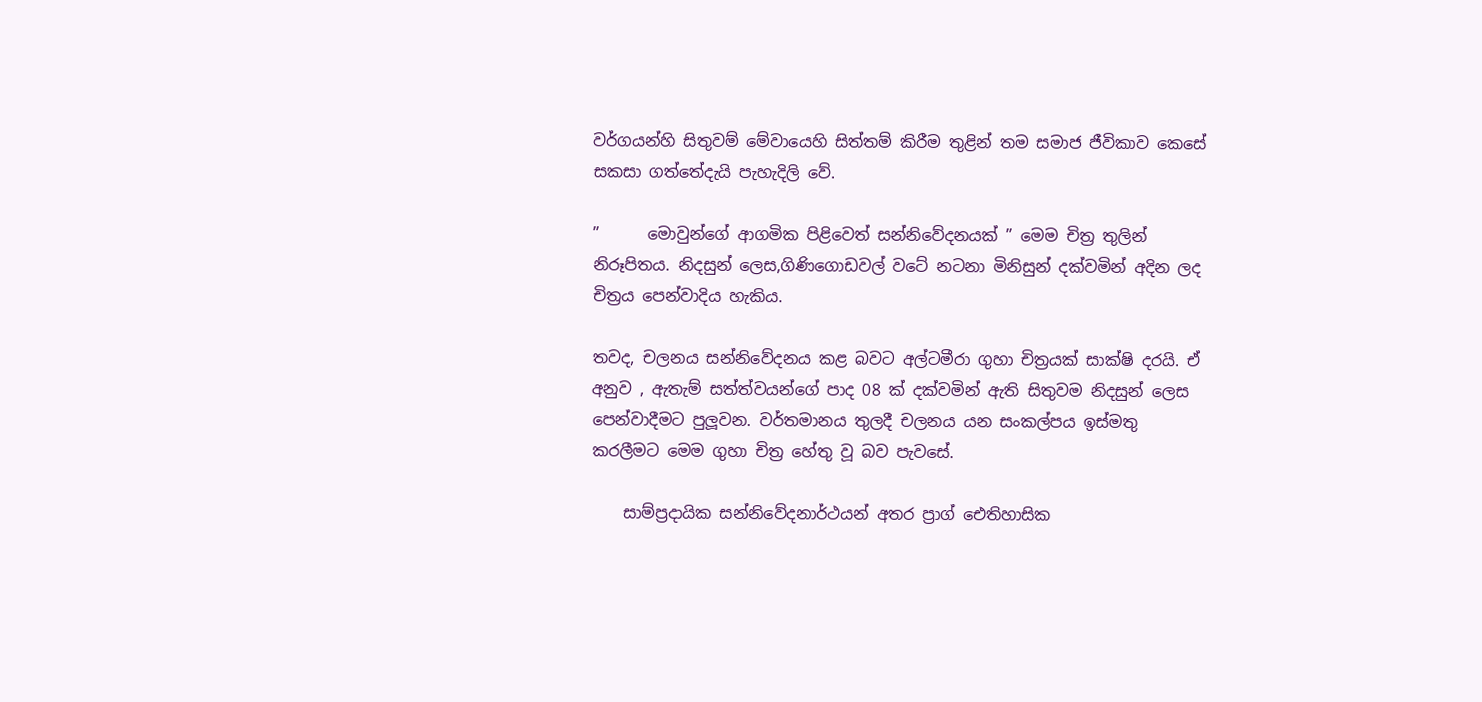වර්ගයන්හි සිතුවම් මේවායෙහි සිත්තම් කිරීම තුළින් තම සමාජ ජීවිකාව කෙසේ සකසා ගත්තේදැයි පැහැදිලි වේ.

”      මොවුන්ගේ ආගමික පිළිවෙත් සන්නිවේදනයක් ” මෙම චිත්‍ර තුලින් නිරූපිතය. නිදසුන් ලෙස,ගිණිගොඩවල් වටේ නටනා මිනිසුන් දක්වමින් අදින ලද චිත්‍රය පෙන්වාදිය හැකිය.

තවද, චලනය සන්නිවේදනය කළ බවට අල්ටමීරා ගුහා චිත්‍රයක් සාක්ෂි දරයි. ඒ අනුව , ඇතැම් සත්ත්වයන්ගේ පාද 08 ක් දක්වමින් ඇති සිතුවම නිදසුන් ලෙස පෙන්වාදීමට පුලූවන. වර්තමානය තුලදී චලනය යන සංකල්පය ඉස්මතු කරලීමට මෙම ගුහා චිත්‍ර හේතු වූ බව පැවසේ.

    සාම්ප්‍රදායික සන්නිවේදනාර්ථයන් අතර ප්‍රාග් ඓතිහාසික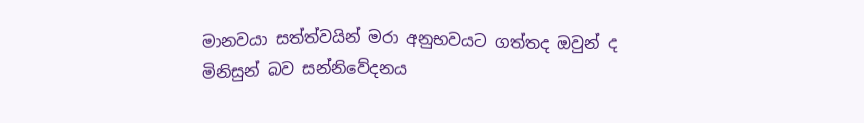මානවයා සත්ත්වයින් මරා අනුභවයට ගත්තද ඔවුන් ද මිනිසුන් බව සන්නිවේදනය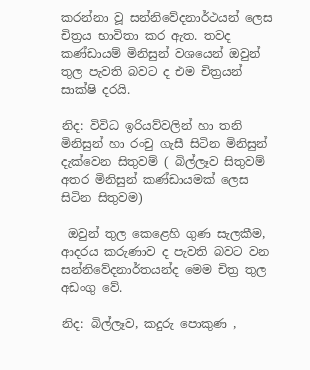කරන්නා වූ සන්නිවේදනාර්ථයන් ලෙස චිත්‍රය භාවිතා කර ඇත. තවද කණ්ඩායම් මිනිසුන් වශයෙන් ඔවුන් තුල පැවති බවට ද එම චිත්‍රයන් සාක්ෂි දරයි.

නිද: විවිධ ඉරියව්වලින් හා තනි මිනිසුන් හා රංචු ගැසී සිටින මිනිසුන් දැක්වෙන සිතුවම් ( බිල්ලෑව සිතුවම් අතර මිනිසුන් කණ්ඩායමක් ලෙස සිටින සිතුවම)

 ඔවුන් තුල කෙළෙහි ගුණ සැලකීම, ආදරය කරුණාව ද පැවති බවට වන සන්නිවේදනාර්තයන්ද මෙම චිත්‍ර තුල අඩංගු වේ.

නිද: බිල්ලෑව, කදුරු පොකුණ ,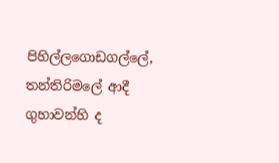පිහිල්ලගොඩගල්ලේ, තන්තිරිමලේ ආදී ගුහාවන්හි ද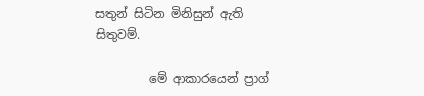සතුන් සිටින මිනිසුන් ඇති සිතුවම්.

         මේ ආකාරයෙන් ප්‍රාග්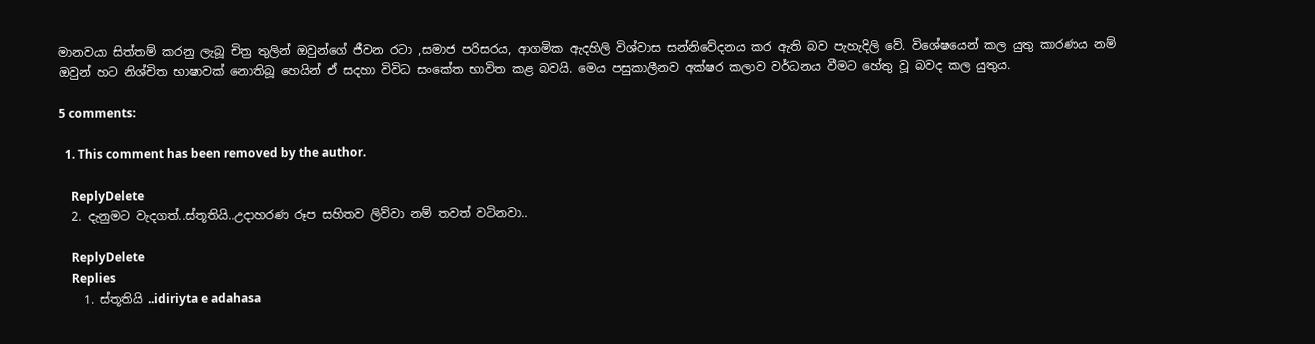මානවයා සිත්තම් කරනු ලැබූ චිත්‍ර තුලින් ඔවුන්ගේ ජීවන රටා ,සමාජ පරිසරය, ආගමික ඇදහිලි විශ්වාස සන්නිවේදනය කර ඇති බව පැහැදිලි වේ. විශේෂයෙන් කල යුතු කාරණය නම් ඔවුන් හට නිශ්චිත භාෂාවක් නොතිබූ හෙයින් ඒ සදහා විවිධ සංකේත භාවිත කළ බවයි. මෙය පසුකාලීනව අක්ෂර කලාව වර්ධනය වීමට හේතු වූ බවද කල යුතුය.

5 comments:

  1. This comment has been removed by the author.

    ReplyDelete
  2. දැනුමට වැදගත්..ස්තූතියි..උදාහරණ රූප සහිතව ලිව්වා නම් තවත් වටිනවා..

    ReplyDelete
    Replies
    1. ස්තූතියි ..idiriyta e adahasa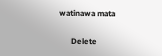watinawa mata

      Delete